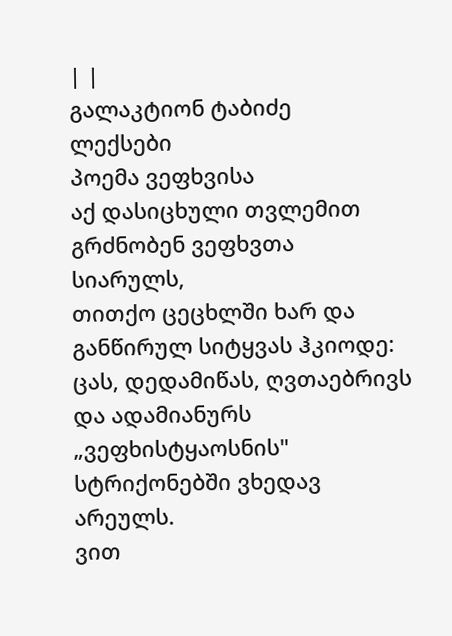| |
გალაკტიონ ტაბიძე
ლექსები
პოემა ვეფხვისა
აქ დასიცხული თვლემით გრძნობენ ვეფხვთა სიარულს,
თითქო ცეცხლში ხარ და განწირულ სიტყვას ჰკიოდე:
ცას, დედამიწას, ღვთაებრივს და ადამიანურს
„ვეფხისტყაოსნის" სტრიქონებში ვხედავ არეულს.
ვით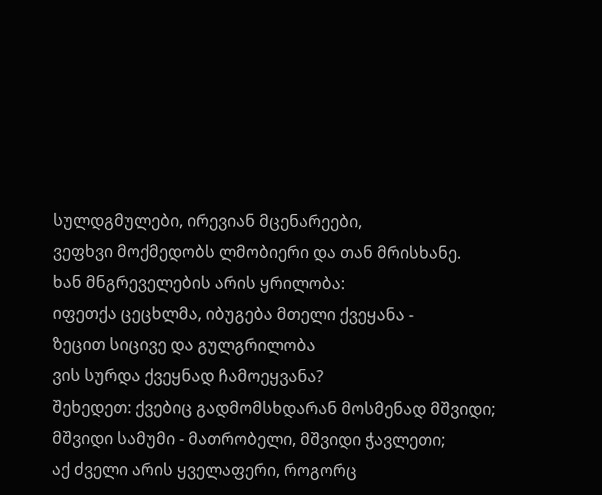სულდგმულები, ირევიან მცენარეები,
ვეფხვი მოქმედობს ლმობიერი და თან მრისხანე.
ხან მნგრეველების არის ყრილობა:
იფეთქა ცეცხლმა, იბუგება მთელი ქვეყანა -
ზეცით სიცივე და გულგრილობა
ვის სურდა ქვეყნად ჩამოეყვანა?
შეხედეთ: ქვებიც გადმომსხდარან მოსმენად მშვიდი;
მშვიდი სამუმი - მათრობელი, მშვიდი ჭავლეთი;
აქ ძველი არის ყველაფერი, როგორც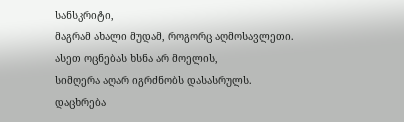სანსკრიტი,
მაგრამ ახალი მუდამ, როგორც აღმოსავლეთი.
ასეთ ოცნებას ხსნა არ მოელის,
სიმღერა აღარ იგრძნობს დასასრულს.
დაცხრება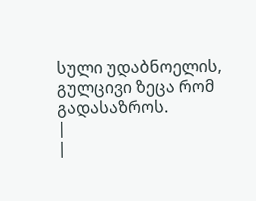სული უდაბნოელის,
გულცივი ზეცა რომ გადასაზროს.
|
|